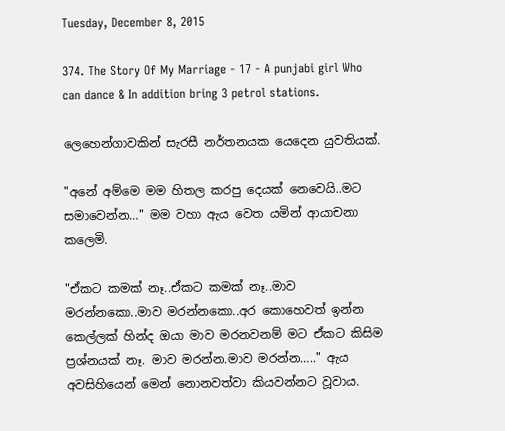Tuesday, December 8, 2015

374. The Story Of My Marriage - 17 - A punjabi girl Who can dance & In addition bring 3 petrol stations.

ලෙහෙන්ගාවකින් සැරසී නර්තනයක යෙදෙන යුවතියක්.

"අනේ අම්මෙ මම හිතල කරපු දෙයක් නෙවෙයි..මට සමාවෙන්න…" මම වහා ඇය වෙත යමින් ආයාචනා කලෙමි.

"ඒකට කමක් නෑ..ඒකට කමක් නෑ..මාව මරන්නකො..මාව මරන්නකො..අර කොහෙවත් ඉන්න කෙල්ලක් හින්ද ඔයා මාව මරනවනම් මට ඒකට කිසිම ප්‍රශ්නයක් නෑ. මාව මරන්න.මාව මරන්න….." ඇය අවසිහියෙන් මෙන් නොනවත්වා කියවන්නට වූවාය.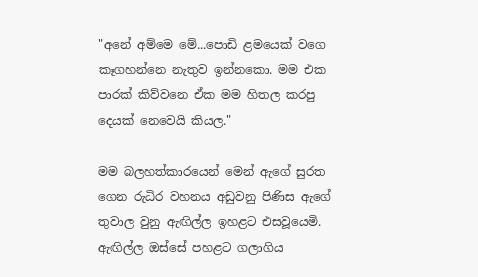"අනේ අම්මෙ මේ...පොඩි ළමයෙක් වගෙ කෑගහන්නෙ නැතුව ඉන්නකො. මම එක පාරක් කිව්වනෙ ඒක මම හිතල කරපු දෙයක් නෙවෙයි කියල."

මම බලහත්කාරයෙන් මෙන් ඇගේ සුරත ගෙන රුධිර වහනය අඩුවනු පිණිස ඇගේ තුවාල වුනු ඇඟිල්ල ඉහළට එසවූයෙමි. ඇඟිල්ල ඔස්සේ පහළට ගලාගිය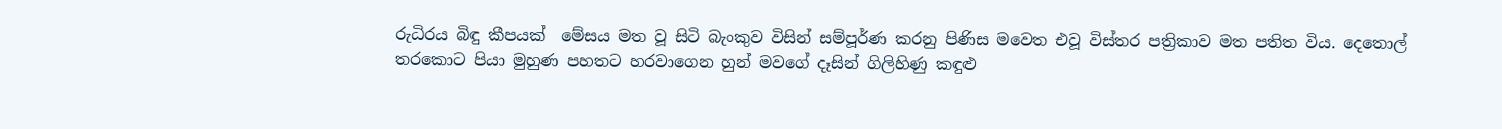රුධිරය බිඳු කීපයක්  මේසය මත වූ සිටි බැංකුව විසින් සම්පූර්ණ කරනු පිණිස මවෙත එවූ විස්තර පත්‍රිකාව මත පතිත විය. දෙතොල් තරකොට පියා මුහුණ පහතට හරවාගෙන හුන් මවගේ දෑසින් ගිලිහිණු කඳුළු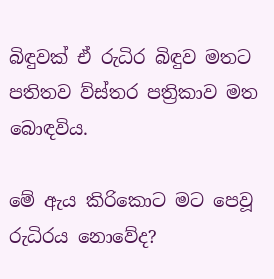බිඳුවක් ඒ රුධිර බිඳුව මතට පතිතව ව්ස්තර පත්‍රිකාව මත බොඳවිය.

මේ ඇය කිරිකොට මට පෙවූ රුධිරය නොවේද?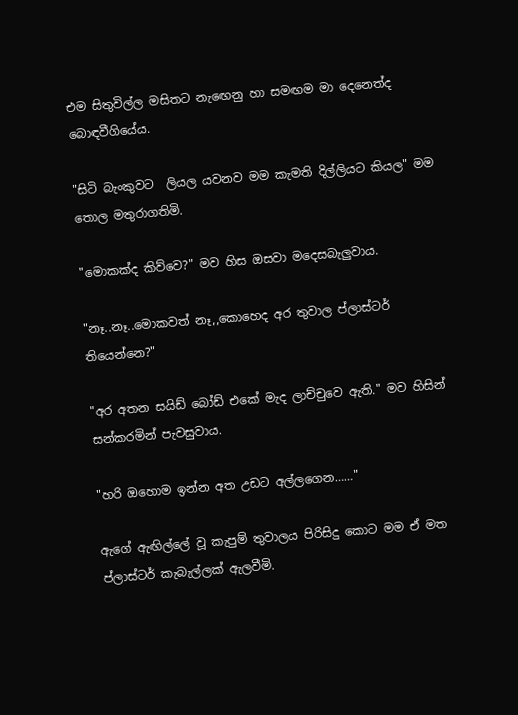එම සිතුවිල්ල මසිතට නැඟෙනු හා සමඟම මා දෙනෙත්ද බොඳවීගියේය.

"සිටි බැංකුවට  ලියල යවනව මම කැමති දිල්ලියට කියල" මම තොල මතුරාගතිමි.

"මොකක්ද කිව්වෙ?" මව හිස ඔසවා මදෙසබැලුවාය.

"නෑ..නෑ..මොකවත් නෑ,,කොහෙද අර තුවාල ප්ලාස්ටර් තියෙන්නෙ?"

"අර අතන සයිඩ් බෝඩ් එකේ මැද ලාච්චුවෙ ඇති." මව හිසින් සන්කරමින් පැවසුවාය.

"හරි ඔහොම ඉන්න අත උඩට අල්ලගෙන……"

ඇගේ ඇඟිල්ලේ වූ කැපුම් තුවාලය පිරිසිදු කොට මම ඒ මත ප්ලාස්ටර් කැබැල්ලක් ඇලවීමි.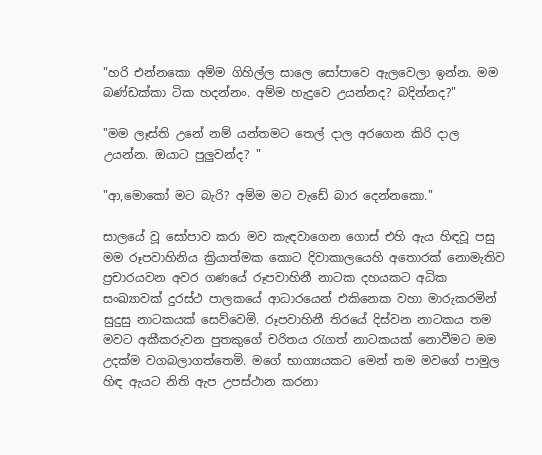"හරි එන්නකො අම්ම ගිහිල්ල සාලෙ සෝපාවෙ ඇලවෙලා ඉන්න. මම බණ්ඩක්කා ටික හදන්නං. අම්ම හැදුවෙ උයන්නද? බදින්නද?"

"මම ලෑස්ති උනේ නම් යන්තමට තෙල් දාල අරගෙන කිරි දාල උයන්න. ඔයාට පුලුවන්ද? "

"ආ,මොකෝ මට බැරි? අම්ම මට වැඩේ බාර දෙන්නකො."

සාලයේ වූ සෝපාව කරා මව කැඳවාගෙන ගොස් එහි ඇය හිඳවූ පසු මම රූපවාහිනිය ක්‍රියාත්මක කොට දිවාකාලයෙහි අතොරක් නොමැතිව ප්‍රචාරයවන අවර ගණයේ රූපවාහිනී නාටක දහයකට අධික සංඛ්‍යාවක් දුරස්ථ පාලකයේ ආධාරයෙන් එකිනෙක වහා මාරුකරමින් සුදුසු නාටකයක් සෙව්වෙමි. රූපවාහිනී තිරයේ දිස්වන නාටකය තම මවට අකීකරුවන පුතකුගේ චරිතය රැගත් නාටකයක් නොවීමට මම උදක්ම වගබලාගත්තෙමි. මගේ භාග්‍යයකට මෙන් තම මවගේ පාමුල හිඳ ඇයට නිති ඇප උපස්ථාන කරනා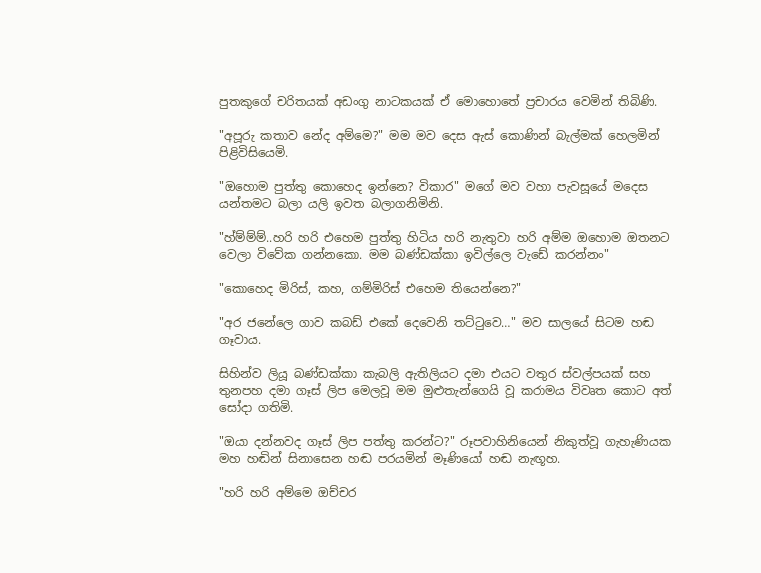පුතකුගේ චරිතයක් අඩංගු නාටකයක් ඒ මොහොතේ ප්‍රචාරය වෙමින් තිබිණි.

"අපූරු කතාව නේද අම්මෙ?" මම මව දෙස ඇස් කොණින් බැල්මක් හෙලමින් පිළිවිසියෙමි.

"ඔහොම පුත්තු කොහෙද ඉන්නෙ? විකාර" මගේ මව වහා පැවසූයේ මදෙස යන්තමට බලා යලි ඉවත බලාගනිමිනි.

"හ්ම්ම්ම්..හරි හරි එහෙම පුත්තු හිටිය හරි නැතුවා හරි අම්ම ඔහොම ඔතනට වෙලා විවේක ගන්නකො. මම බණ්ඩක්කා ඉවිල්ලෙ වැඩේ කරන්නං"

"කොහෙද මිරිස්, කහ, ගම්මිරිස් එහෙම තියෙන්නෙ?"

"අර ජනේලෙ ගාව කබඩ් එකේ දෙවෙනි තට්ටුවෙ…" මව සාලයේ සිටම හඬ ගෑවාය.

සිහින්ව ලියූ බණ්ඩක්කා කැබලි ඇතිලියට දමා එයට වතුර ස්වල්පයක් සහ තුනපහ දමා ගෑස් ලිප මෙලවූ මම මුළුතැන්ගෙයි වූ කරාමය විවෘත කොට අත් සෝදා ගතිමි.

"ඔයා දන්නවද ගෑස් ලිප පත්තු කරන්ට?" රූපවාහිනියෙන් නිකුත්වූ ගැහැණියක මහ හඬින් සිනාසෙන හඬ පරයමින් මෑණියෝ හඬ නැඟූහ.

"හරි හරි අම්මෙ ඔච්චර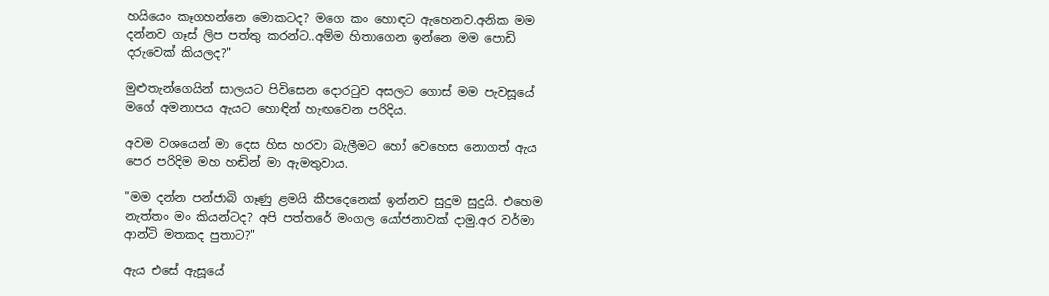හයියෙං කෑගහන්නෙ මොකටද? මගෙ කං හොඳට ඇහෙනව.අනික මම දන්නව ගෑස් ලිප පත්තු කරන්ට..අම්ම හිතාගෙන ඉන්නෙ මම පොඩි දරුවෙක් කියලද?"

මුළුතැන්ගෙයින් සාලයට පිවිසෙන දොරටුව අසලට ගොස් මම පැවසූයේ මගේ අමනාපය ඇයට හොඳින් හැඟවෙන පරිදිය.

අවම වශයෙන් මා දෙස හිස හරවා බැලීමට හෝ වෙහෙස නොගත් ඇය පෙර පරිදිම මහ හඬින් මා ඇමතුවාය.

"මම දන්න පන්ජාබි ගෑණු ළමයි කීපදෙනෙක් ඉන්නව සුදුම සුදුයි. එහෙම නැත්තං මං කියන්ටද? අපි පත්තරේ මංගල යෝජනාවක් දාමු.අර වර්මා ආන්ටි මතකද පුතාට?"

ඇය එසේ ඇසූයේ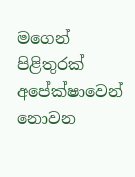මගෙන් පිළිතුරක් අපේක්ෂාවෙන් නොවන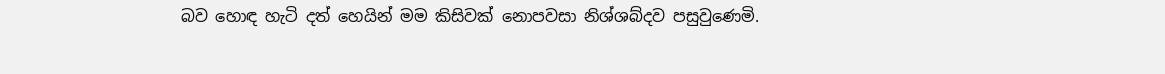බව හොඳ හැටි දත් හෙයින් මම කිසිවක් නොපවසා නිශ්ශබ්දව පසුවුණෙමි.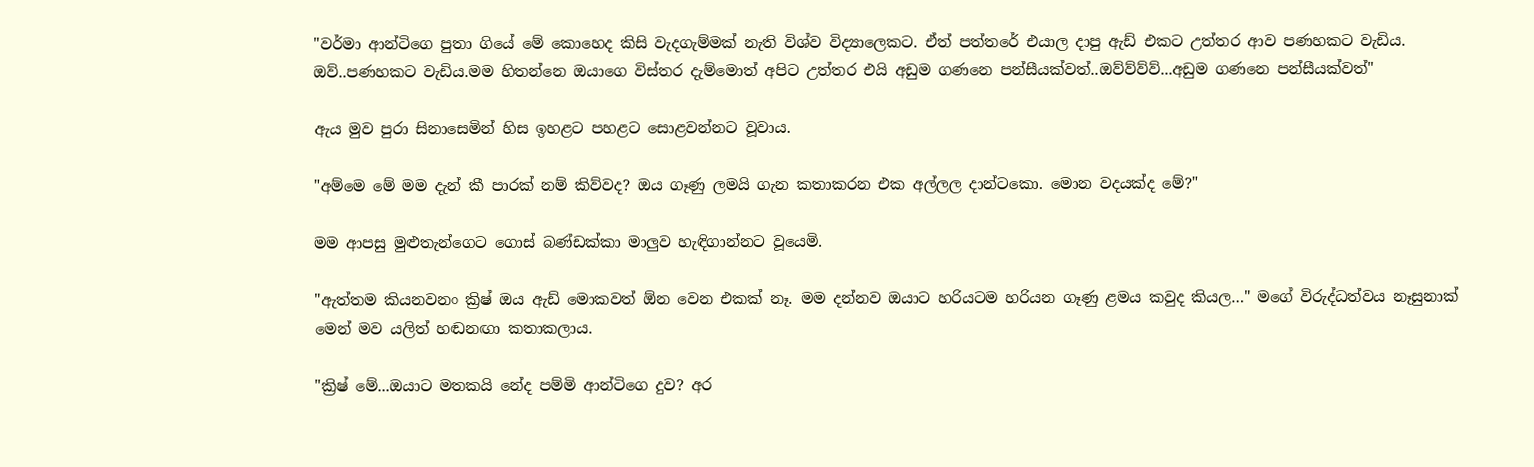"වර්මා ආන්ටිගෙ පුතා ගියේ මේ කොහෙද කිසි වැදගැම්මක් නැති විශ්ව විද්‍යාලෙකට. ඒත් පත්තරේ එයාල දාපු ඇඩ් එකට උත්තර ආව පණහකට වැඩිය. ඔව්..පණහකට වැඩිය.මම හිතන්නෙ ඔයාගෙ විස්තර දැම්මොත් අපිට උත්තර එයි අඩුම ගණනෙ පන්සීයක්වත්..ඔව්ව්ව්ව්...අඩුම ගණනෙ පන්සීයක්වත්"

ඇය මුව පුරා සිනාසෙමින් හිස ඉහළට පහළට සොළවන්නට වූවාය.

"අම්මෙ මේ මම දැන් කී පාරක් නම් කිව්වද? ඔය ගෑණු ලමයි ගැන කතාකරන එක අල්ලල දාන්ටකො. මොන වදයක්ද මේ?"

මම ආපසු මුළුතැන්ගෙට ගොස් බණ්ඩක්කා මාලුව හැඳිගාන්නට වූයෙමි.

"ඇත්තම කියනවනං ක්‍රිෂ් ඔය ඇඩ් මොකවත් ඕන වෙන එකක් නෑ. මම දන්නව ඔයාට හරියටම හරියන ගෑණු ළමය කවුද කියල…" මගේ විරුද්ධත්වය නෑසුනාක් මෙන් මව යලිත් හඬනඟා කතාකලාය.

"ක්‍රිෂ් මේ...ඔයාට මතකයි නේද පම්මි ආන්ටිගෙ දුව? අර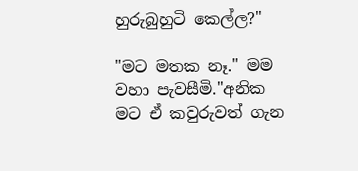හුරුබුහුටි කෙල්ල?"

"මට මතක නෑ." මම වහා පැවසීමි."අනික මට ඒ කවුරුවත් ගැන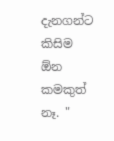දැනගන්ට කිසිම ඕන කමකුත් නෑ. "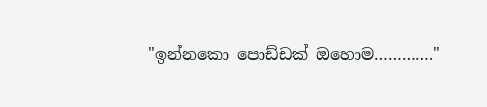"ඉන්නකො පොඩ්ඩක් ඔහොම…………."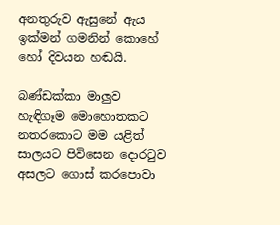අනතුරුව ඇසුනේ ඇය ඉක්මන් ගමනින් කොහේ හෝ දිවයන හඬයි.

බණ්ඩක්කා මාලුව හැඳිගෑම මොහොතකට නතරකොට මම යළිත් සාලයට පිවිසෙන දොරටුව අසලට ගොස් කරපොවා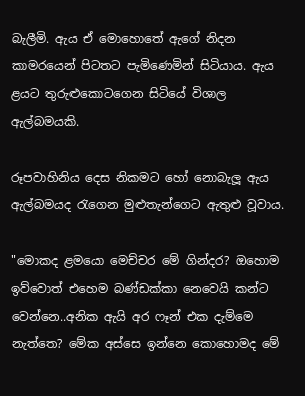බැලීමි. ඇය ඒ මොහොතේ ඇගේ නිදන කාමරයෙන් පිටතට පැමිණෙමින් සිටියාය. ඇය ළයට තුරුළුකොටගෙන සිටියේ විශාල ඇල්බමයකි.

රූපවාහිනිය දෙස නිකමට හෝ නොබැලූ ඇය ඇල්බමයද රැගෙන මුළුතැන්ගෙට ඇතුළු වූවාය.

"මොකද ළමයො මෙච්චර මේ ගින්දර? ඔහොම ඉව්වොත් එහෙම බණ්ඩක්කා නෙවෙයි කන්ට වෙන්නෙ..අනික ඇයි අර ෆෑන් එක දැම්මෙ නැත්තෙ? මේක අස්සෙ ඉන්නෙ කොහොමද මේ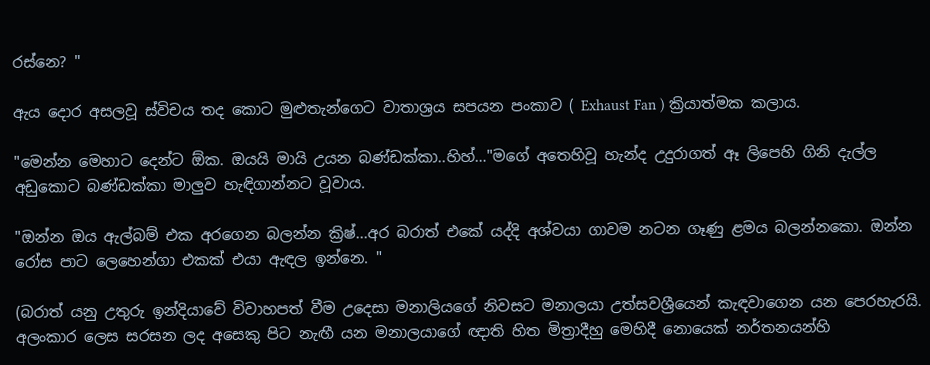රස්නෙ? "

ඇය දොර අසලවූ ස්විචය තද කොට මුළුතැන්ගෙට වාතාශ්‍රය සපයන පංකාව ( Exhaust Fan ) ක්‍රියාත්මක කලාය.

"මෙන්න මෙහාට දෙන්ට ඕක. ඔයයි මායි උයන බණ්ඩක්කා..හිහ්…"මගේ අතෙහිවූ හැන්ද උදුරාගත් ඈ ලිපෙහි ගිනි දැල්ල අඩුකොට බණ්ඩක්කා මාලුව හැඳිගාන්නට වූවාය.

"ඔන්න ඔය ඇල්බම් එක අරගෙන බලන්න ක්‍රිෂ්...අර බරාත් එකේ යද්දි අශ්වයා ගාවම නටන ගෑණු ළමය බලන්නකො. ඔන්න රෝස පාට ලෙහෙන්ගා එකක් එයා ඇඳල ඉන්නෙ. "

(බරාත් යනු උතුරු ඉන්දියාවේ විවාහපත් වීම උදෙසා මනාලියගේ නිවසට මනාලයා උත්සවශ්‍රීයෙන් කැඳවාගෙන යන පෙරහැරයි. අලංකාර ලෙස සරසන ලද අසෙකු පිට නැඟී යන මනාලයාගේ ඥාති හිත මිත්‍රාදීහු මෙහිදී නොයෙක් නර්තනයන්හි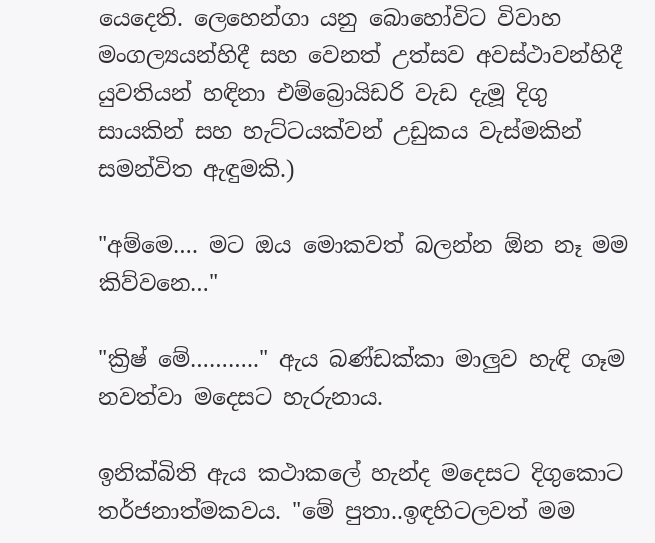යෙදෙති. ලෙහෙන්ගා යනු බොහෝවිට විවාහ මංගල්‍යයන්හිදී සහ වෙනත් උත්සව අවස්ථාවන්හිදී යුවතියන් හඳිනා එම්බ්‍රොයිඩරි වැඩ දැමූ දිගු සායකින් සහ හැට්ටයක්වන් උඩුකය වැස්මකින් සමන්විත ඇඳුමකි.)

"අම්මෙ…. මට ඔය මොකවත් බලන්න ඕන නෑ මම කිව්වනෙ…"

"ක්‍රිෂ් මේ……….." ඇය බණ්ඩක්කා මාලුව හැඳි ගෑම නවත්වා මදෙසට හැරුනාය.

ඉනික්බිති ඇය කථාකලේ හැන්ද මදෙසට දිගුකොට තර්ජනාත්මකවය. "මේ පුතා..ඉඳහිටලවත් මම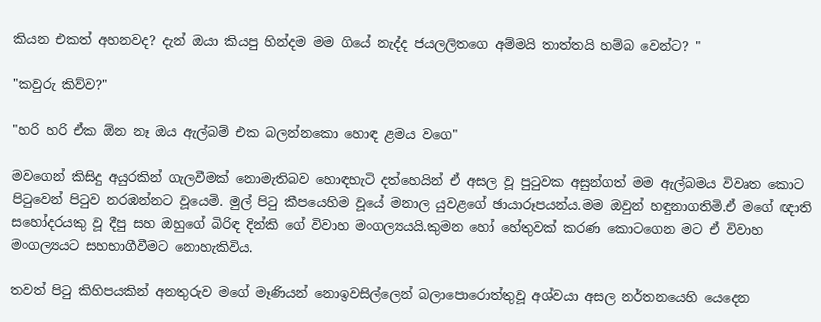කියන එකත් අහනවද? දැන් ඔයා කියපු හින්දම මම ගියේ නැද්ද ජයලලිතගෙ අම්මයි තාත්තයි හම්බ වෙන්ට? "

"කවුරු කිව්ව?"

"හරි හරි ඒක ඕන නෑ ඔය ඇල්බම් එක බලන්නකො හොඳ ළමය වගෙ"

මවගෙන් කිසිදු අයුරකින් ගැලවීමක් නොමැතිබව හොඳහැටි දත්හෙයින් ඒ අසල වූ පුටුවක අසුන්ගත් මම ඇල්බමය විවෘත කොට පිටුවෙන් පිටුව නරඹන්නට වූයෙමි. මුල් පිටු කීපයෙහිම වූයේ මනාල යුවළගේ ඡායාරූපයන්ය.මම ඔවුන් හඳුනාගතිමි.ඒ මගේ ඥාති සහෝදරයකු වූ දීපු සහ ඔහුගේ බිරිඳ දින්කි ගේ විවාහ මංගල්‍යයයි.කුමන හෝ හේතුවක් කරණ කොටගෙන මට ඒ විවාහ මංගල්‍යයට සහභාගීවීමට නොහැකිවිය.

තවත් පිටු කිහිපයකින් අනතුරුව මගේ මෑණියන් නොඉවසිල්ලෙන් බලාපොරොත්තුවූ අශ්වයා අසල නර්තනයෙහි යෙදෙන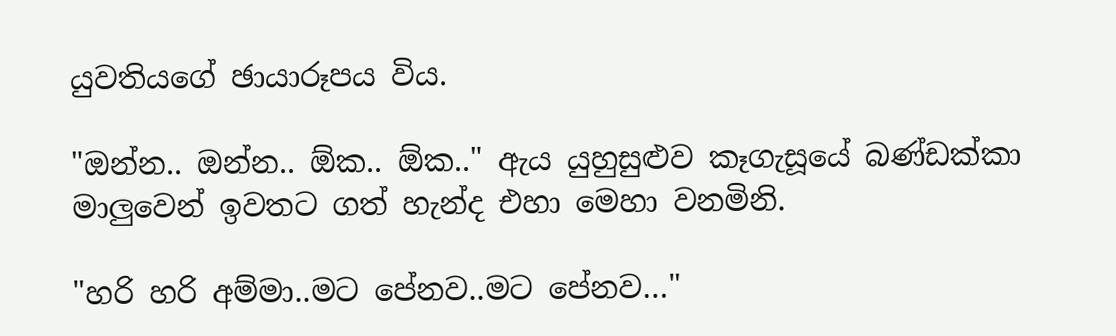යුවතියගේ ඡායාරූපය විය.

"ඔන්න.. ඔන්න.. ඕක.. ඕක.." ඇය යුහුසුළුව කෑගැසූයේ බණ්ඩක්කා මාලුවෙන් ඉවතට ගත් හැන්ද එහා මෙහා වනමිනි.

"හරි හරි අම්මා..මට පේනව..මට පේනව…"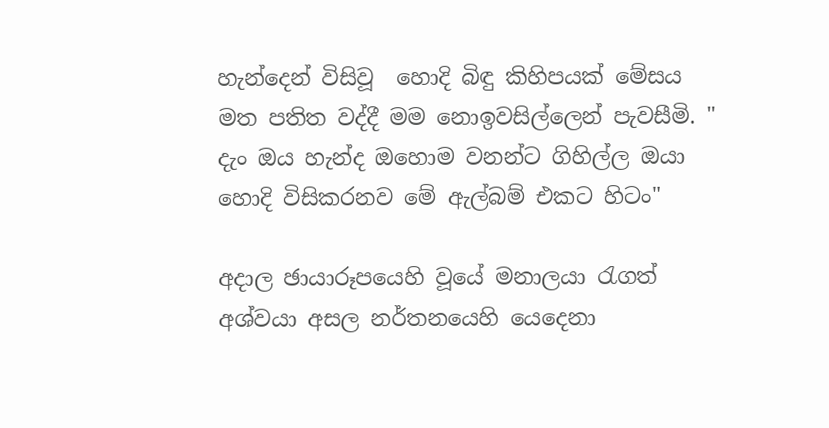හැන්දෙන් විසිවූ  හොදි බිඳු කිහිපයක් මේසය මත පතිත වද්දී මම නොඉවසිල්ලෙන් පැවසීමි. " දැං ඔය හැන්ද ඔහොම වනන්ට ගිහිල්ල ඔයා හොදි විසිකරනව මේ ඇල්බම් එකට හිටං"

අදාල ඡායාරූපයෙහි වූයේ මනාලයා රැගත් අශ්වයා අසල නර්තනයෙහි යෙදෙනා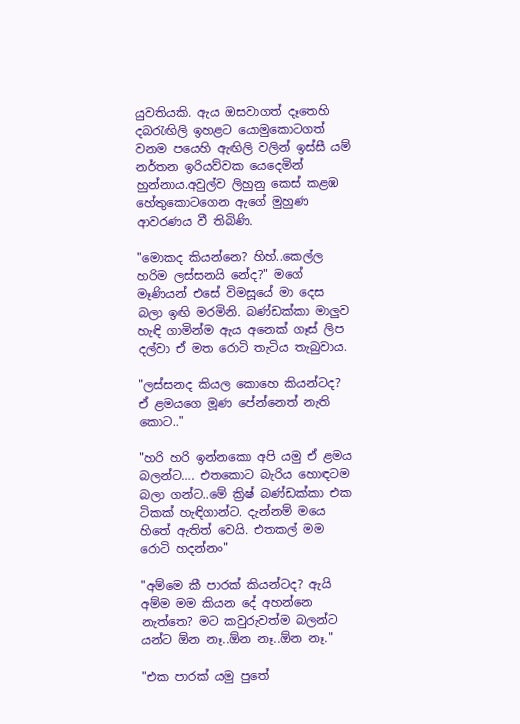යුවතියකි. ඇය ඔසවාගත් දෑතෙහි දබරැඟිලි ඉහළට යොමුකොටගත් වනම පයෙහි ඇඟිලි වලින් ඉස්සී යම් නර්තන ඉරියව්වක යෙදෙමින් හුන්නාය.අවුල්ව ලිහුනු කෙස් කළඹ හේතුකොටගෙන ඇගේ මුහුණ ආවරණය වී තිබිණි.

"මොකද කියන්නෙ? හිහ්..කෙල්ල හරිම ලස්සනයි නේද?" මගේ මෑණියන් එසේ විමසූයේ මා දෙස බලා ඉඟි මරමිනි. බණ්ඩක්කා මාලුව හැඳි ගාමින්ම ඇය අනෙක් ගෑස් ලිප දල්වා ඒ මත රොටි තැටිය තැබුවාය.

"ලස්සනද කියල කොහෙ කියන්ටද? ඒ ළමයගෙ මූණ පේන්නෙත් නැති කොට.."

"හරි හරි ඉන්නකො අපි යමු ඒ ළමය බලන්ට…. එතකොට බැරිය හොඳටම බලා ගන්ට..මේ ක්‍රිෂ් බණ්ඩක්කා එක ටිකක් හැඳිගාන්ට. දැන්නම් මයෙ හිතේ ඇතිත් වෙයි. එතකල් මම රොටි හදන්නං"

"අම්මෙ කී පාරක් කියන්ටද? ඇයි අම්ම මම කියන දේ අහන්නෙ නැත්තෙ? මට කවුරුවත්ම බලන්ට යන්ට ඕන නෑ..ඕන නෑ..ඕන නෑ."

"එක පාරක් යමු පුතේ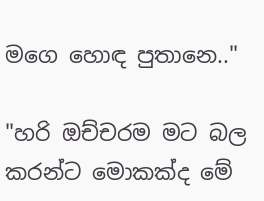මගෙ හොඳ පුතානෙ.."

"හරි ඔච්චරම මට බල කරන්ට මොකක්ද මේ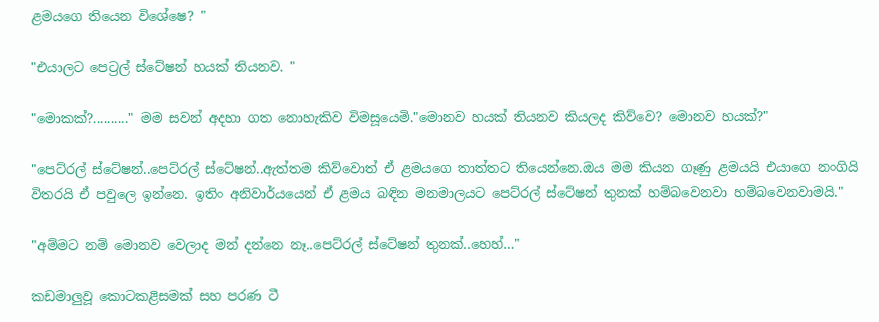ළමයගෙ තියෙන විශේෂෙ? "

"එයාලට පෙට්‍රල් ස්ටේෂන් හයක් තියනව. "

"මොකක්?.........." මම සවන් අදහා ගත නොහැකිව විමසූයෙමි."මොනව හයක් තියනව කියලද කිව්වෙ? මොනව හයක්?"

"පෙට්රල් ස්ටේෂන්..පෙට්රල් ස්ටේෂන්..ඇත්තම කිව්වොත් ඒ ළමයගෙ තාත්තට තියෙන්නෙ.ඔය මම කියන ගෑණු ළමයයි එයාගෙ නංගියි විතරයි ඒ පවුලෙ ඉන්නෙ. ඉතිං අනිවාර්යයෙන් ඒ ළමය බඳින මනමාලයට පෙට්රල් ස්ටේෂන් තුනක් හම්බවෙනවා හම්බවෙනවාමයි."

"අම්මට නම් මොනව වෙලාද මන් දන්නෙ නෑ..පෙට්රල් ස්ටේෂන් තුනක්..හෙහ්…"

කඩමාලුවූ කොටකළිසමක් සහ පරණ ටී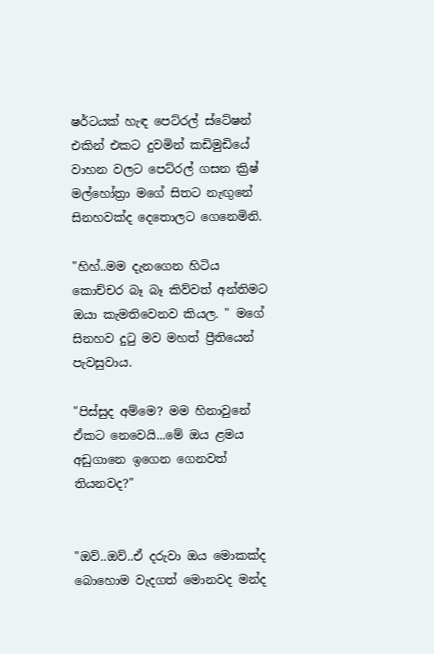ෂර්ටයක් හැඳ පෙට්රල් ස්ටේෂන් එකින් එකට දුවමින් කඩිමුඩියේ වාහන වලට පෙට්රල් ගසන ක්‍රිෂ් මල්හෝත්‍රා මගේ සිතට නැඟුනේ සිනහවක්ද දෙතොලට ගෙනෙමිනි.

"හිහ්..මම දැනගෙන හිටිය කොච්චර බෑ බෑ කිව්වත් අන්තිමට ඔයා කැමතිවෙනව කියල. " මගේ සිනහව දුටු මව මහත් ප්‍රීතියෙන් පැවසුවාය.

"පිස්සුද අම්මෙ? මම හිනාවුනේ ඒකට නෙවෙයි...මේ ඔය ළමය අඩුගානෙ ඉගෙන ගෙනවත් තියනවද?"


"ඔව්..ඔව්..ඒ දරුවා ඔය මොකක්ද බොහොම වැදගත් මොනවද මන්ද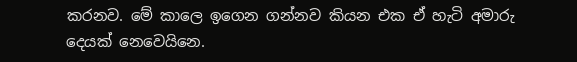කරනව. මේ කාලෙ ඉගෙන ගන්නව කියන එක ඒ හැටි අමාරු දෙයක් නෙවෙයිනෙ.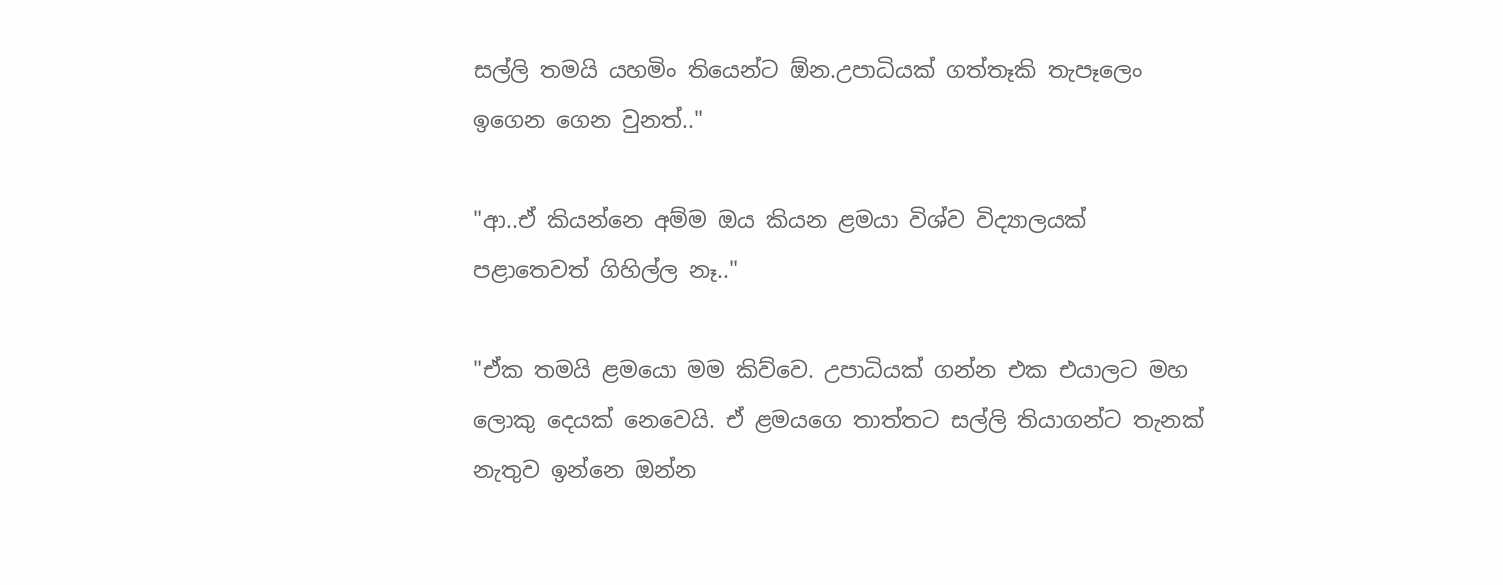සල්ලි තමයි යහමිං තියෙන්ට ඕන.උපාධියක් ගත්තෑකි තැපෑලෙං ඉගෙන ගෙන වුනත්.."

"ආ..ඒ කියන්නෙ අම්ම ඔය කියන ළමයා විශ්ව විද්‍යාලයක් පළාතෙවත් ගිහිල්ල නෑ.."

"ඒක තමයි ළමයො මම කිව්වෙ. උපාධියක් ගන්න එක එයාලට මහ ලොකු දෙයක් නෙවෙයි. ඒ ළමයගෙ තාත්තට සල්ලි තියාගන්ට තැනක් නැතුව ඉන්නෙ ඔන්න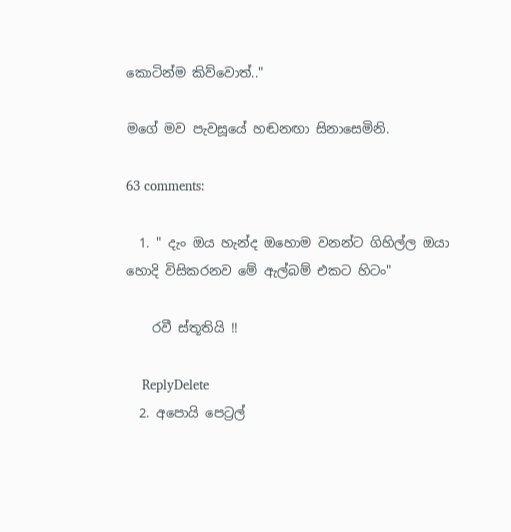කොටින්ම කිව්වොත්.."

මගේ මව පැවසූයේ හඬනඟා සිනාසෙමිනි.

63 comments:

  1. " දැං ඔය හැන්ද ඔහොම වනන්ට ගිහිල්ල ඔයා හොදි විසිකරනව මේ ඇල්බම් එකට හිටං"

    රවී ස්තූතියි !!

    ReplyDelete
  2. අපොයි පෙට්‍රල්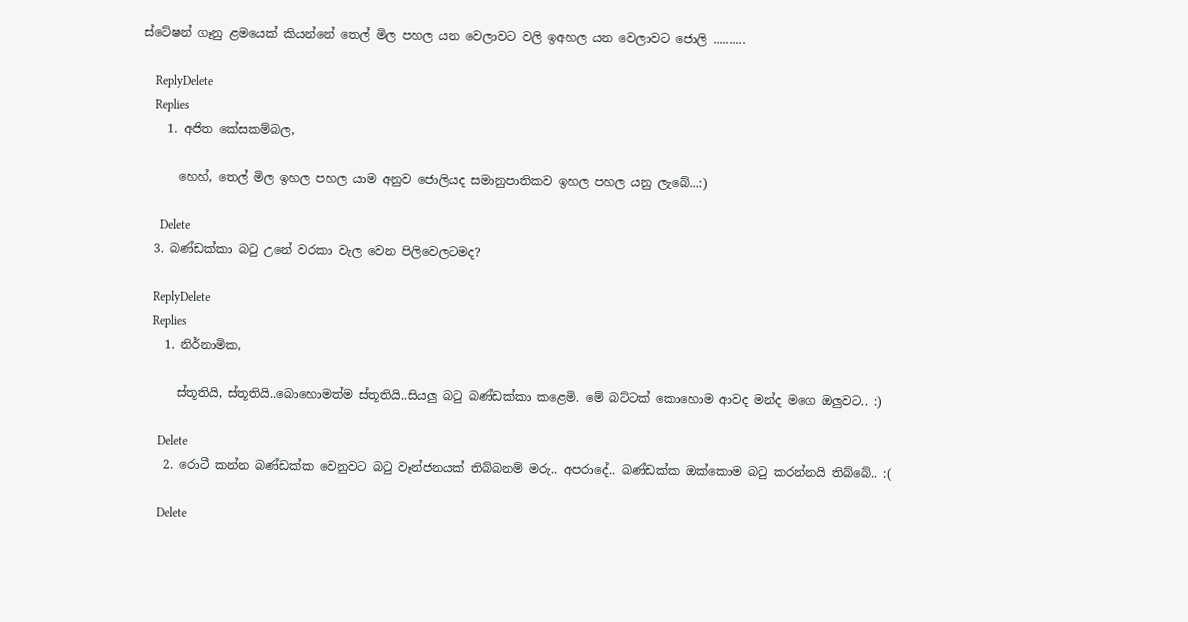ස්ටේෂන් ගෑනු ළමයෙක් කියන්නේ තෙල් මිල පහල යන වෙලාවට වලි ඉඅහල යන වෙලාවට ජොලි ..........

    ReplyDelete
    Replies
    1. අජිත කේසකම්බල,

      හෙහ්, තෙල් මිල ඉහල පහල යාම අනුව ජොලියද සමානුපාතිකව ඉහල පහල යනු ලැබේ...:)

      Delete
  3. බණ්ඩක්කා බටු උනේ වරකා වැල වෙන පිලිවෙලටමද?

    ReplyDelete
    Replies
    1. නිර්නාමික,

      ස්තූතියි, ස්තූතියි..බොහොමත්ම ස්තූතියි..සියලු බටු බණ්ඩක්කා කළෙමි. මේ බට්ටක් කොහොම ආවද මන්ද මගෙ ඔලුවට.. :)

      Delete
    2. රොටී කන්න බණ්ඩක්ක වෙනුවට බටු වෑන්ජනයක් තිබ්බනම් මරු.. අපරාදේ.. බණ්ඩක්ක ඔක්කොම බටු කරන්නයි තිබ්බේ.. :(

      Delete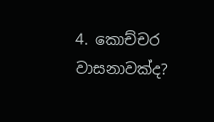4. කොච්චර වාසනාවක්ද?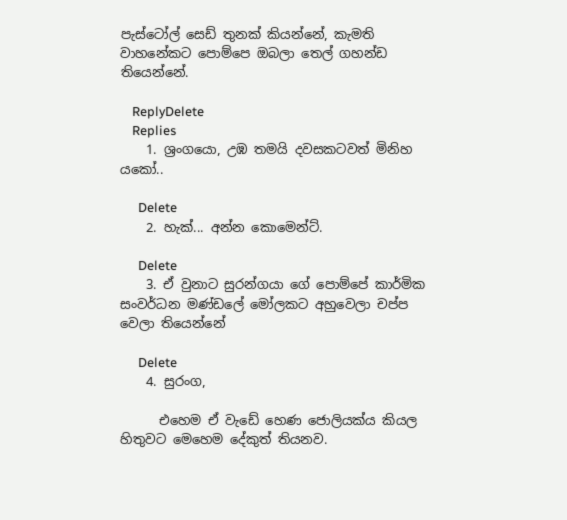පැස්ටෝල් සෙඩ් තුනක් කියන්නේ, කැමති වාහනේකට පොම්පෙ ඔබලා තෙල් ගහන්ඩ තියෙන්නේ.

    ReplyDelete
    Replies
    1. ශ්‍රංගයො, උඹ තමයි දවසකටවත් මිනිහ යකෝ..

      Delete
    2. හැක්... අන්න කොමෙන්ට්.

      Delete
    3. ඒ වුනාට සුරන්ගයා ගේ පොම්පේ කාර්මික සංවර්ධන මණ්ඩලේ මෝලකට අහුවෙලා චප්ප වෙලා තියෙන්නේ

      Delete
    4. සුරංග,

      එහෙම ඒ වැඩේ හෙණ ජොලියක්ය කියල හිතුවට මෙහෙම දේකුත් තියනව.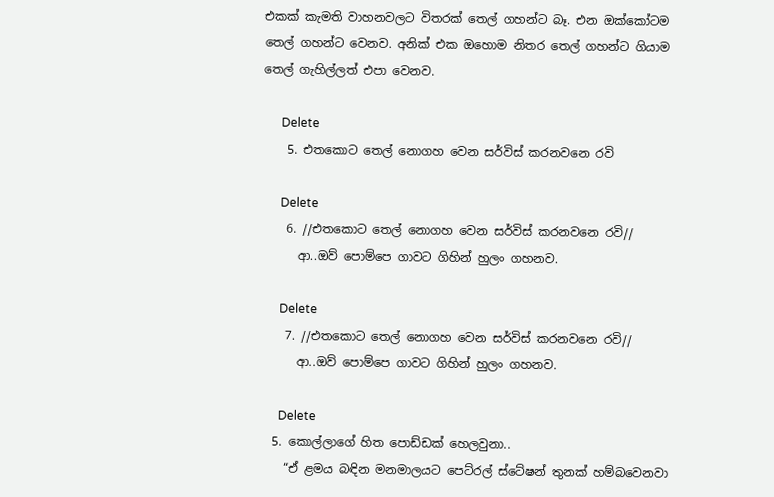එකක් කැමති වාහනවලට විතරක් තෙල් ගහන්ට බෑ. එන ඔක්කෝටම තෙල් ගහන්ට වෙනව. අනික් එක ඔහොම නිතර තෙල් ගහන්ට ගියාම තෙල් ගැහිල්ලත් එපා වෙනව.

      Delete
    5. එතකොට තෙල් නොගහ වෙන සර්විස් කරනවනෙ රවි

      Delete
    6. //එතකොට තෙල් නොගහ වෙන සර්විස් කරනවනෙ රවි//
      ආ..ඔව් පොම්පෙ ගාවට ගිහින් හුලං ගහනව.

      Delete
    7. //එතකොට තෙල් නොගහ වෙන සර්විස් කරනවනෙ රවි//
      ආ..ඔව් පොම්පෙ ගාවට ගිහින් හුලං ගහනව.

      Delete
  5. කොල්ලාගේ හිත පොඩ්ඩක් හෙලවුනා..
    “ඒ ළමය බඳින මනමාලයට පෙට්රල් ස්ටේෂන් තුනක් හම්බවෙනවා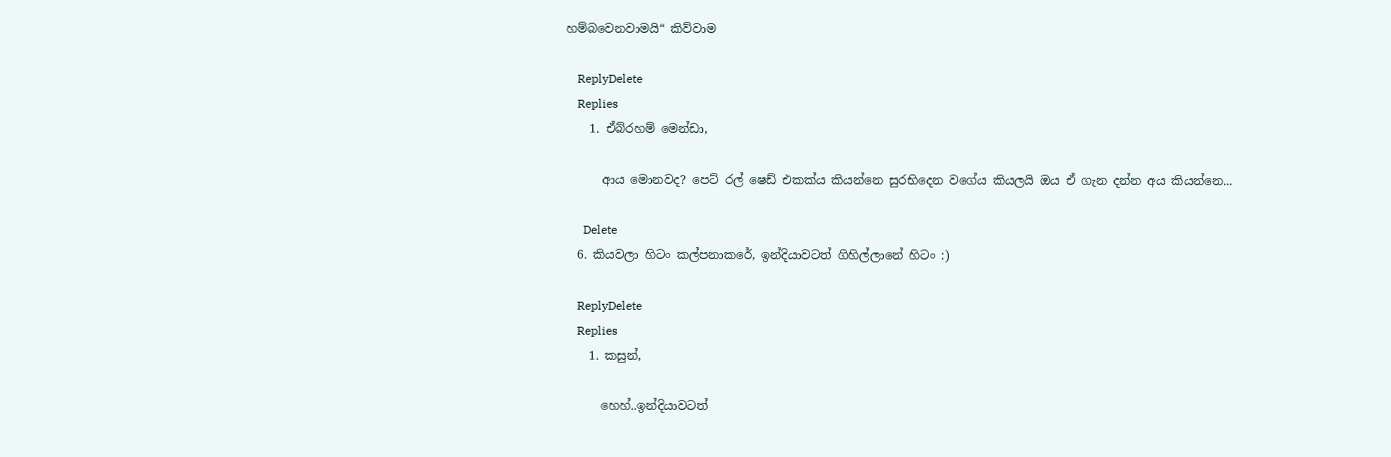හම්බවෙනවාමයි“ කිව්වාම

    ReplyDelete
    Replies
    1. ඒබ්රහම් මෙන්ඩා,

      ආය මොනවද? පෙට් රල් ෂෙඩ් එකක්ය කියන්නෙ සුරභිදෙන වගේය කියලයි ඔය ඒ ගැන දන්න අය කියන්නෙ...

      Delete
  6. කියවලා හිටං කල්පනාකරේ, ඉන්දියාවටත් ගිහිල්ලානේ හිටං :)

    ReplyDelete
    Replies
    1. කසුන්,

      හෙහ්..ඉන්දියාවටත්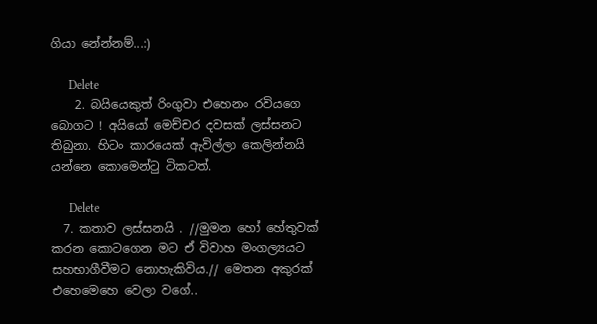ගියා නේන්නම්...:)

      Delete
    2. බයියෙකුත් රිංගුවා එහෙනං රවිය‍ගෙ බොගට ! අයියෝ මෙච්චර දවසක් ලස්සනට තිබුනා. හිටං කාරයෙක් ඇවිල්ලා කෙලින්නයි යන්නෙ කොමෙන්ටු ටිකටත්.

      Delete
  7. කතාව ලස්සනයි . //මුමන හෝ හේතුවක් කරන කොටගෙන මට ඒ විවාහ මංගල්‍යයට සහභාගීවීමට නොහැකිවිය.// මෙතන අකුරක් එහෙමෙහෙ වෙලා වගේ..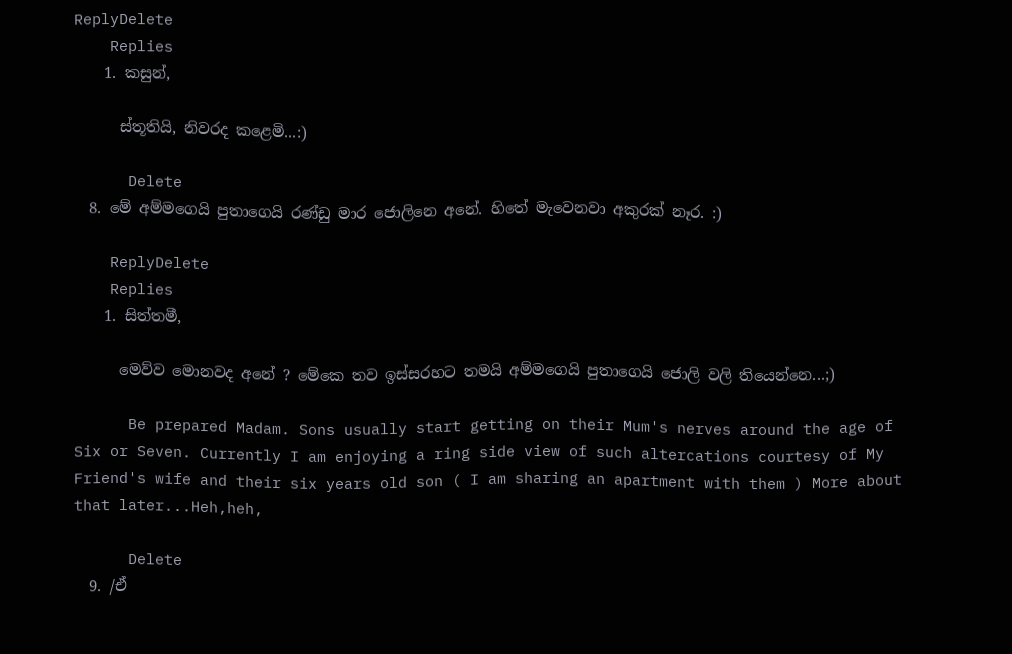ReplyDelete
    Replies
    1. කසුන්,

      ස්තූතියි, නිවරද කළෙමි...:)

      Delete
  8. මේ අම්මගෙයි පුතාගෙයි රණ්ඩු මාර ජොලිනෙ අනේ. හිතේ මැවෙනවා අකුරක් නෑර. :)

    ReplyDelete
    Replies
    1. සිත්තමී,

      මෙව්ව මොනවද අනේ ? මේකෙ තව ඉස්සරහට තමයි අම්මගෙයි පුතාගෙයි ජොලි වලි තියෙන්නෙ...;)

      Be prepared Madam. Sons usually start getting on their Mum's nerves around the age of Six or Seven. Currently I am enjoying a ring side view of such altercations courtesy of My Friend's wife and their six years old son ( I am sharing an apartment with them ) More about that later...Heh,heh,

      Delete
  9. /ඒ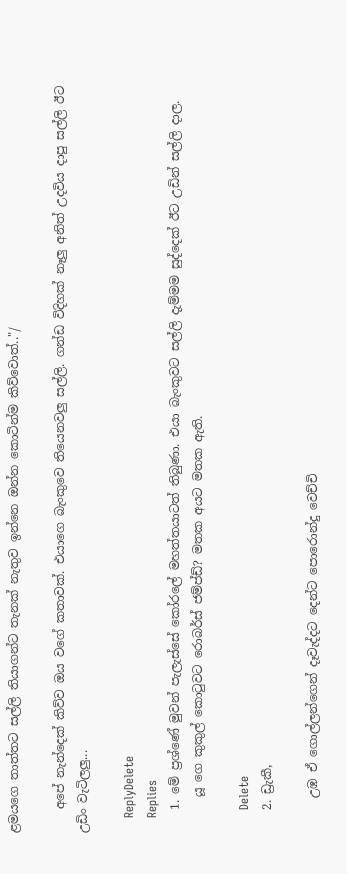ළමයගෙ තාත්තට සල්ලි තියාගන්ට තැනක් නැතුව ඉන්නෙ ඔන්න කොටින්ම කිව්වොත්.."/

    අපේ නැන්දෙක් කිව්ව ඔය වගේ කතාවක්. එයාගෙ බැංකුවෙ තියෙනවලු සල්ලි. ගන්ඩ විදිහක් නෑලු අනිත් උදවිය දාපු සල්ලි ඊට උඩිං වැටිලලු...

    ReplyDelete
    Replies
    1. මේ ප්‍රශ්ණේ මුවන් පැලැස්සේ කෝරලේ මහත්තයාටත් තිබුණා. එයා බැංකුවට සල්ලි දැම්මම සුද්දෙක් ඊට උඩින් සල්ලි දාල.
      යූ ගෙ කුකුල් කොටුවට රොබර්ස් ජම්ප්ඩ්? මතක අයට මතක ඇති.

      Delete
    2. ඩ්‍රැකී,

      උඹ ඒ ගොල්ලන්ගෙන් දෑවැද්දට දෙන්ට පොරොන්දු වෙච්චි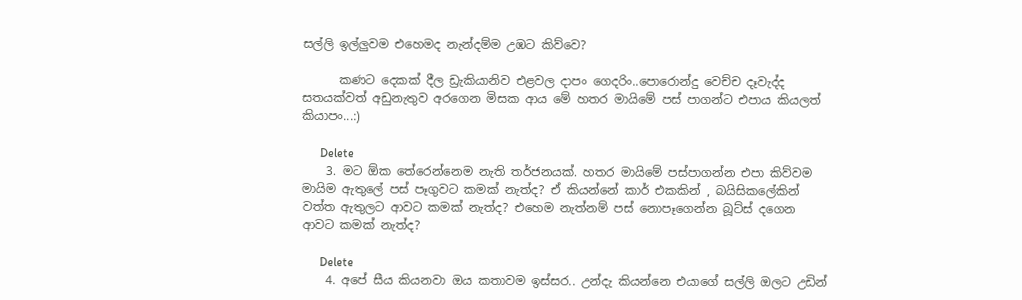සල්ලි ඉල්ලුවම එහෙමද නැන්දම්ම උඹට කිව්වෙ?

      කණට දෙකක් දීල ඩ්‍රැකියානිව එළවල දාපං ගෙදරිං..පොරොන්දු වෙච්ච දෑවැද්ද සතයක්වත් අඩුනැතුව අරගෙන මිසක ආය මේ හතර මායිමේ පස් පාගන්ට එපාය කියලත් කියාපං...:)

      Delete
    3. මට ඕක තේරෙන්නෙම නැති තර්ජනයක්. හතර මායිමේ පස්පාගන්න එපා කිව්වම මායිම ඇතුලේ පස් පෑගුවට කමක් නැත්ද? ඒ කියන්නේ කාර් එකකින් , බයිසිකලේකින් වත්ත ඇතුලට ආවට කමක් නැත්ද? එහෙම නැත්නම් පස් නොපෑගෙන්න බූට්ස් දගෙන ආවට කමක් නැත්ද?

      Delete
    4. අපේ සීය කියනවා ඔය කතාවම ඉස්සර.. උන්දැ කියන්නෙ එයාගේ සල්ලි ඔලට උඩින්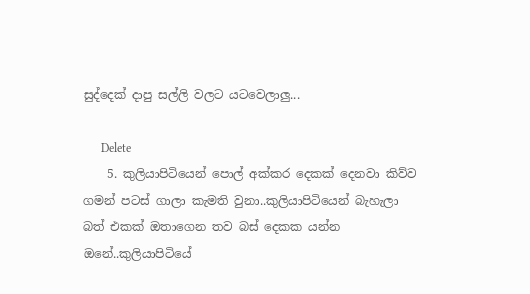සුද්දෙක් දාපු සල්ලි වලට යටවෙලාලු...

      Delete
    5. කුලියාපිටියෙන් පොල් අක්කර දෙකක් දෙනවා කිව්ව ගමන් පටස් ගාලා කැමති වුනා..කුලියාපිටියෙන් බැහැලා බත් එකක් ඔතාගෙන තව බස් දෙකක යන්න ඔනේ..කුලියාපිටියේ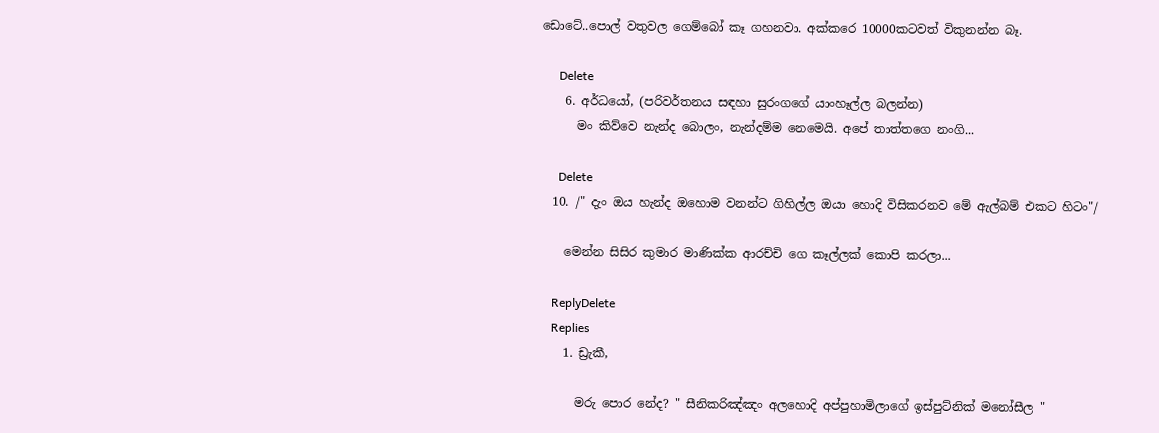ඩොටේ..පොල් වතුවල ගෙම්බෝ කෑ ගහනවා. අක්කරෙ 10000කටවත් විකුනන්න බෑ.

      Delete
    6. අර්ධයෝ, (පරිවර්තනය සඳහා සුරංගගේ යාංහෑල්ල බලන්න)
      මං කිව්වෙ නැන්ද බොලං, නැන්දම්ම නෙමෙයි. අපේ තාත්තගෙ නංගි...

      Delete
  10. /" දැං ඔය හැන්ද ඔහොම වනන්ට ගිහිල්ල ඔයා හොදි විසිකරනව මේ ඇල්බම් එකට හිටං"/

    මෙන්න සිසිර කුමාර මාණික්ක ආරච්චි ගෙ කෑල්ලක් කොපි කරලා...

    ReplyDelete
    Replies
    1. ඩ්‍රැකී,

      මරු පොර නේද? " සීනිකරිඤ්ඤං අලහොදි අප්පුහාමිලාගේ ඉස්පුට්නික් මනෝසීල "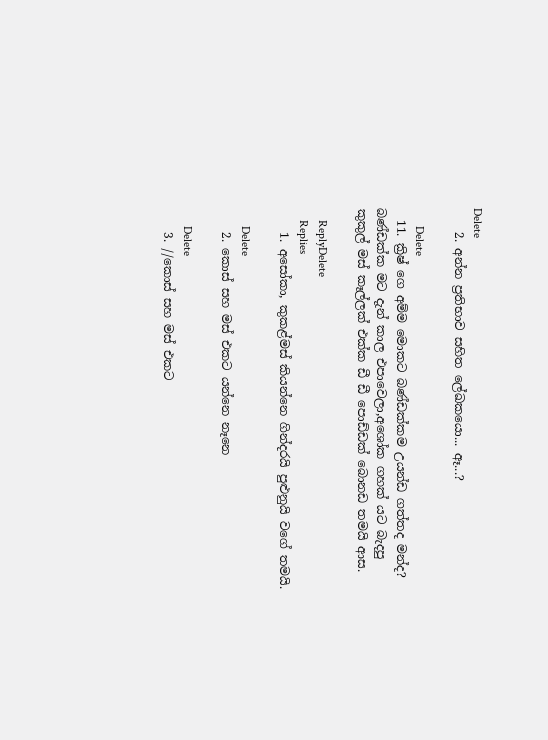Delete
    2. අන්න ප්‍රතිභාව සහිත ලේඛකයො... ඈ...?

      Delete
  11. ක්‍රිෂ් ගෙ අම්ම මොකට බණ්ඩක්කම උයන්ඩ ගත්තද මන්ද? බණ්ඩක්ක මට දැන් කාල එපාවෙලා,අශෝක ගහක් යට බැදපු කුකුල් මස් කෑල්ලක් එක්ක ඩී ඩී පොඩ්ඩක් බොනඩ තමයි ආස.

    ReplyDelete
    Replies
    1. අසෝකා, කුකළ්මස් කියන්නෙ ගින්දරයි පුළුනුයි වගේ තමයි.

      Delete
    2. කොස් සහ මස් එකට යන්නෙ නෑනෙ

      Delete
    3. //කොස් සහ මස් එකට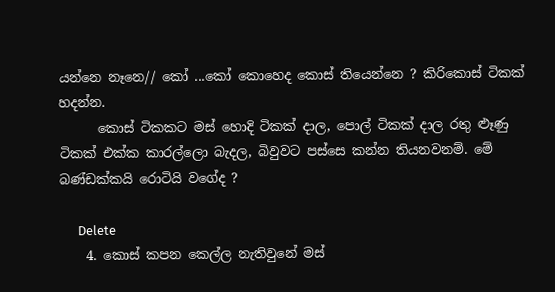යන්නෙ නෑනෙ// කෝ ...කෝ කොහෙද කොස් තියෙන්නෙ ? කිරිකොස් ටිකක් හදන්න.
      කොස් ටිකකට මස් හොදි ටිකක් දාල, පොල් ටිකක් දාල රතු ළූණු ටිකක් එක්ක කාරල්ලො බැදල, බිවුවට පස්සෙ කන්න තියනවනම්. මේ බණ්ඩක්කයි රොටියි වගේද ?

      Delete
    4. කොස් කපන කෙල්ල නැතිවුනේ මස්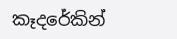කෑදරේකින්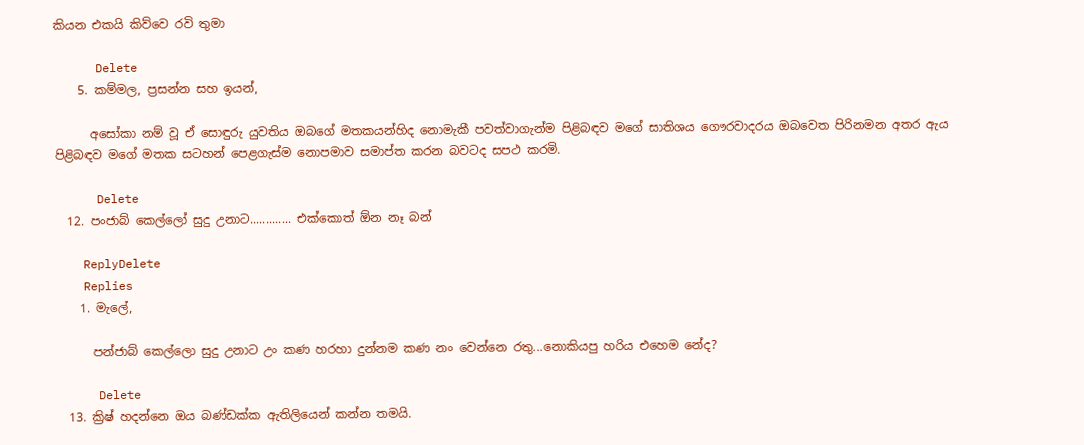කියන එකයි කිව්වෙ රවි තුමා

      Delete
    5. කම්මල, ප්‍රසන්න සහ ඉයන්,

      අසෝකා නම් වූ ඒ සොඳුරු යුවතිය ඔබගේ මතකයන්හිද නොමැකී පවත්වාගැන්ම පිළිබඳව මගේ සාතිශය ගෞරවාදරය ඔබවෙත පිරිනමන අතර ඇය පිළිබඳව මගේ මතක සටහන් පෙළගැස්ම නොපමාව සමාප්ත කරන බවටද සපථ කරමි.

      Delete
  12. පංජාබ් කෙල්ලෝ සුදු උනාට............. එක්කොත් ඕන නෑ බන්

    ReplyDelete
    Replies
    1. මැලේ,

      පන්ජාබ් කෙල්ලො සුදු උනාට උං කණ හරහා දුන්නම කණ නං වෙන්නෙ රතු...නොකියපු හරිය එහෙම නේද?

      Delete
  13. ක්‍රිෂ් හදන්නෙ ඔය බණ්ඩක්ක ඇතිලියෙන් කන්න තමයි.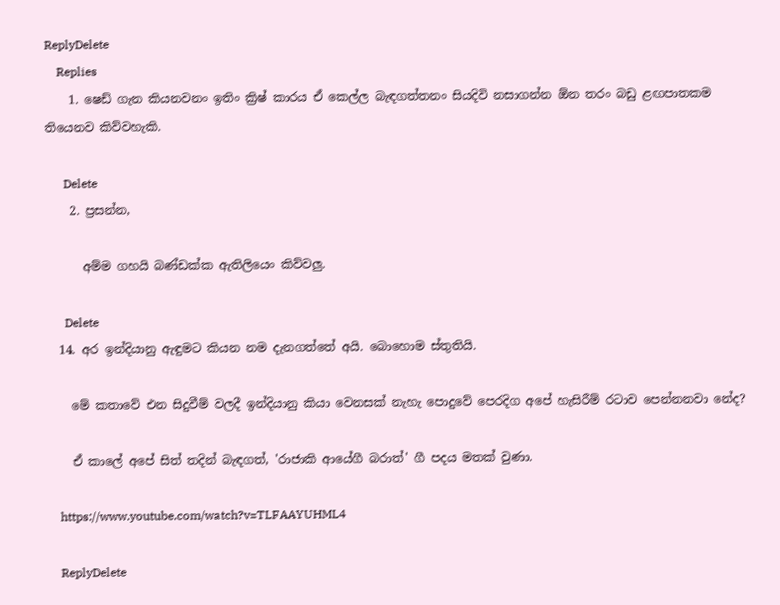ReplyDelete
    Replies
    1. ෂෙඩ් ගැන කියනවනං ඉතිං ක්‍රිෂ් කාරය ඒ කෙල්ල බැඳගත්තනං සියදිවි නසාගන්න ඕන තරං බඩු ළඟපාතකම තියෙනව කිව්වහැකි.

      Delete
    2. ප්‍රසන්න,

      අම්ම ගහයි බණ්ඩක්ක ඇතිලියෙං කිව්වලු.

      Delete
  14. අර ඉන්දියානු ඇඳුමට කියන නම දැනගත්තේ අයි. බොහොම ස්තුතියි.

    මේ කතාවේ එන සිදුවීම් වලදී ඉන්දියානු කියා වෙනසක් නැහැ පොදුවේ පෙරදිග අපේ හැසිරීම් රටාව පෙන්නනවා නේද?

    ඒ කාලේ අපේ සිත් තදින් බැඳගත්, 'රාජාකි ආයේගී බරාත්' ගී පදය මතක් වුණා.

    https://www.youtube.com/watch?v=TLFAAYUHML4

    ReplyDelete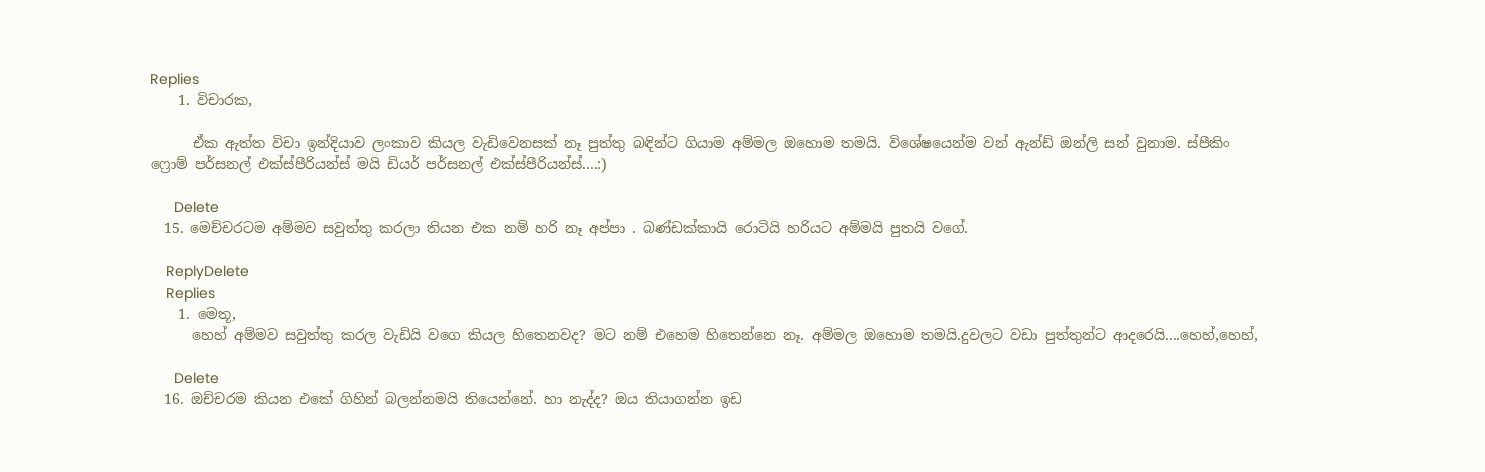Replies
    1. විචාරක,

      ඒක ඇත්ත විචා ඉන්දියාව ලංකාව කියල වැඩිවෙනසක් නෑ පුත්තු බඳින්ට ගියාම අම්මල ඔහොම තමයි. විශේෂයෙන්ම වන් ඇන්ඩ් ඔන්ලි සන් වුනාම. ස්පීකිං ෆ්‍රොම් පර්සනල් එක්ස්පීරියන්ස් මයි ඩියර් පර්සනල් එක්ස්පීරියන්ස්....:)

      Delete
  15. මෙච්චරටම අම්මව සවුත්තු කරලා තියන එක නම් හරි නෑ අප්පා . බණ්ඩක්කායි රොටියි හරියට අම්මයි පුතයි වගේ.

    ReplyDelete
    Replies
    1. මෙතූ,
      හෙහ් අම්මව සවුත්තු කරල වැඩියි වගෙ කියල හිතෙනවද? මට නම් එහෙම හිතෙන්නෙ නෑ. අම්මල ඔහොම තමයි.දුවලට වඩා පුත්තුන්ට ආදරෙයි....හෙහ්,හෙහ්,

      Delete
  16. ඔච්චරම කියන එකේ ගිහින් බලන්නමයි තියෙන්නේ. හා නැද්ද? ඔය තියාගන්න ඉඩ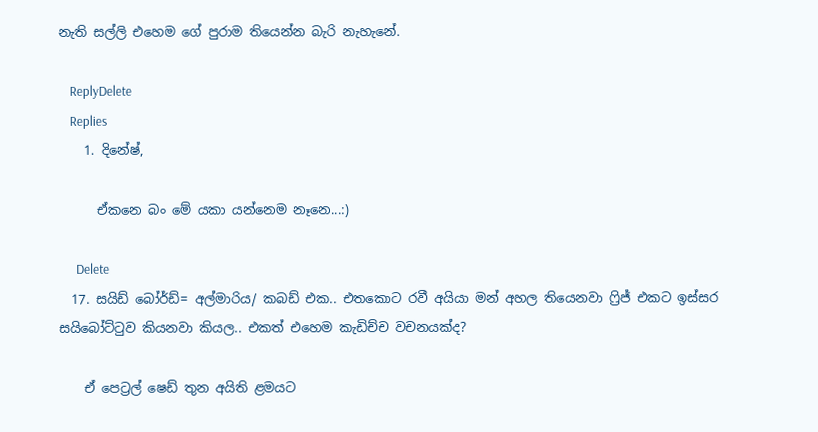නැති සල්ලි එහෙම ගේ පුරාම තියෙන්න බැරි නැහැනේ.

    ReplyDelete
    Replies
    1. දිනේෂ්,

      ඒකනෙ බං මේ යකා යන්නෙම නෑනෙ...:)

      Delete
  17. සයිඩ් බෝර්ඩ්= අල්මාරිය/ කබඩ් එක.. එතකොට රවී අයියා මන් අහල තියෙනවා ෆ්‍රිජ් එකට ඉස්සර සයිබෝට්ටුව කියනවා කියල.. එකත් එහෙම කැඩිච්ච වචනයක්ද?

    ඒ පෙට්‍රල් ෂෙඩ් තුන අයිති ළමයට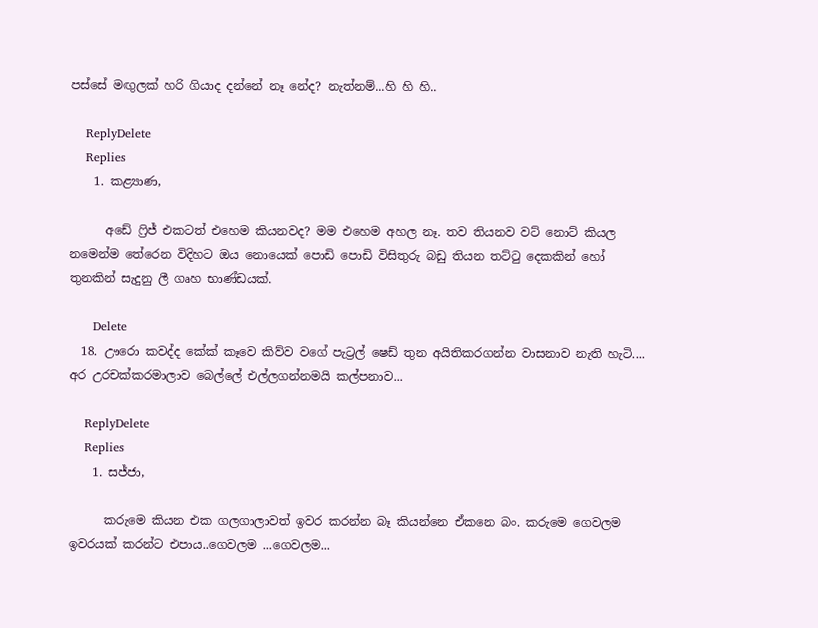පස්සේ මඟුලක් හරි ගියාද දන්නේ නෑ නේද? නැත්නම්...හි හි හි..

    ReplyDelete
    Replies
    1. කළ්‍යාණ,

      අඩේ ෆ්‍රිජ් එකටත් එහෙම කියනවද? මම එහෙම අහල නෑ. තව තියනව වට් නොට් කියල නමෙන්ම තේරෙන විදිහට ඔය නොයෙක් පොඩි පොඩි විසිතුරු බඩු තියන තට්ටු දෙකකින් හෝ තුනකින් සැදුනු ලී ගෘහ භාණ්ඩයක්.

      Delete
  18. ඌරො කවද්ද කේක් කෑවෙ කිව්ව වගේ පැට්‍රල් ෂෙඩ් තුන අයිතිකරගන්න වාසනාව නැති හැටි.... අර උරචක්කරමාලාව බෙල්ලේ එල්ලගන්නමයි කල්පනාව...

    ReplyDelete
    Replies
    1. සජ්ජා,

      කරුමෙ කියන එක ගලගාලාවත් ඉවර කරන්න බෑ කියන්නෙ ඒකනෙ බං. කරුමෙ ගෙවලම ඉවරයක් කරන්ට එපාය..ගෙවලම ...ගෙවලම...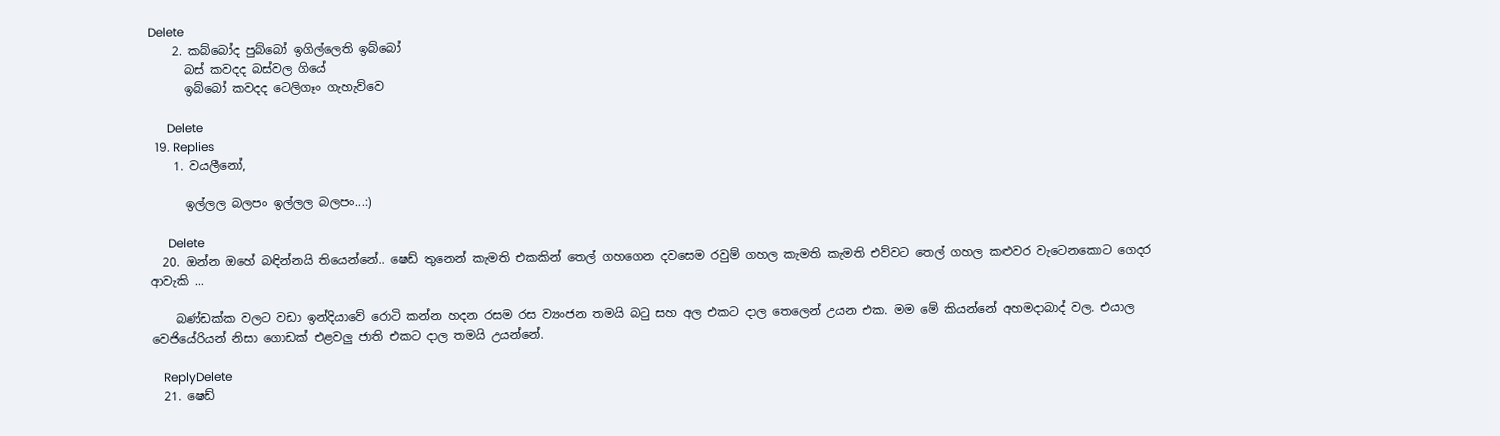Delete
    2. කබ්බෝද පුබ්බෝ ඉගිල්ලෙති ඉබ්බෝ
      බස් කවදද බස්වල ගියේ
      ඉබ්බෝ කවදද ටෙලිගෑං ගැහැව්වෙ

      Delete
  19. Replies
    1. වයලීනෝ,

      ඉල්ලල බලපං ඉල්ලල බලපං...:)

      Delete
  20. ඔන්න ඔහේ බඳින්නයි තියෙන්නේ.. ෂෙඩ් තුනෙන් කැමති එකකින් තෙල් ගහගෙන දවසෙම රවුම් ගහල කැමති කැමති එව්වට තෙල් ගහල කළුවර වැටෙනකොට ගෙදර ආවැකි ...

    බණ්ඩක්ක වලට වඩා ඉන්දියාවේ රොටි කන්න හදන රසම රස ව්‍යංජන තමයි බටු සහ අල එකට දාල තෙලෙන් උයන එක. මම මේ කියන්නේ අහමදාබාද් වල. එයාල වෙජියේරියන් නිසා ගොඩක් එළවලු ජාති එකට දාල තමයි උයන්නේ.

    ReplyDelete
  21. ෂෙඩ්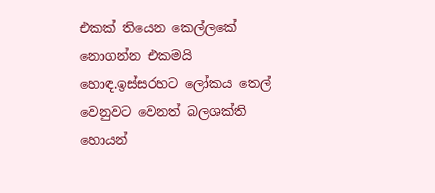එකක් තියෙන කෙල්ලකේ නොගන්න එකමයි හොඳ.ඉස්සරහට ලෝකය තෙල් වෙනුවට වෙනත් බලශක්ති හොයන්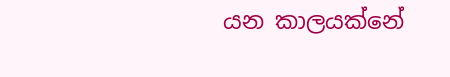යන කාලයක්නේ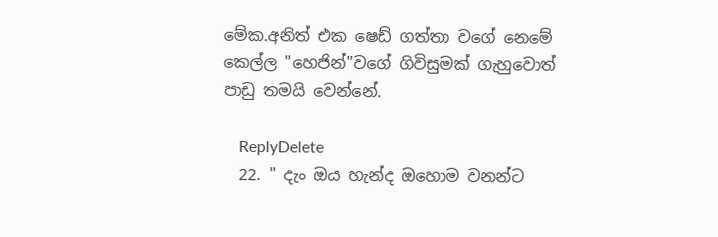මේක.අනිත් එක ෂෙඩ් ගත්තා වගේ නෙමේ කෙල්ල "හෙජින්"වගේ ගිවිසුමක් ගැහුවොත් පාඩු තමයි වෙන්නේ.

    ReplyDelete
  22. " දැං ඔය හැන්ද ඔහොම වනන්ට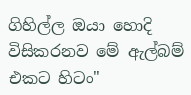ගිහිල්ල ඔයා හොදි විසිකරනව මේ ඇල්බම් එකට හිටං"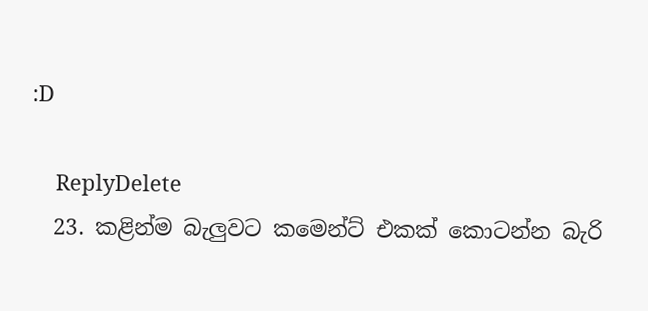:D

    ReplyDelete
  23. කළින්ම බැලුවට කමෙන්ට් එකක් කොටන්න බැරි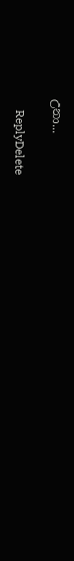උනා...

    ReplyDelete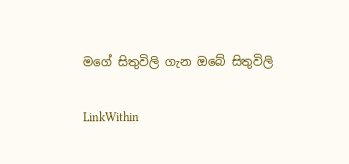මගේ සිතුවිලි ගැන ඔබේ සිතුවිලි

LinkWithin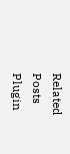Related Posts Plugin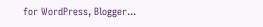for WordPress, Blogger...